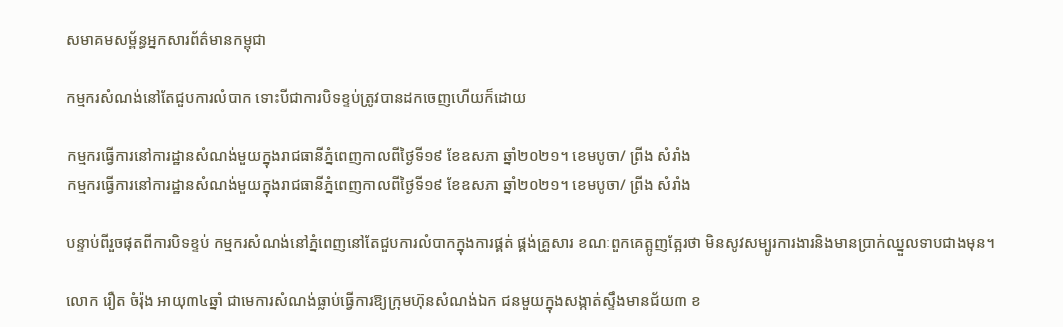សមាគមសម្ព័ន្ធអ្នកសារព័ត៌មានកម្ពុជា

កម្មករសំណង់នៅតែជួបការលំបាក ទោះបីជាការបិទខ្ទប់ត្រូវបានដកចេញហើយក៏ដោយ

កម្មករធ្វើការនៅការដ្ឋានសំណង់មួយក្នុងរាជធានីភ្នំពេញកាលពីថ្ងៃទី១៩ ខែឧសភា ឆ្នាំ២០២១។ ខេមបូចា/ ព្រីង សំរាំង
កម្មករធ្វើការនៅការដ្ឋានសំណង់មួយក្នុងរាជធានីភ្នំពេញកាលពីថ្ងៃទី១៩ ខែឧសភា ឆ្នាំ២០២១។ ខេមបូចា/ ព្រីង សំរាំង

បន្ទាប់ពីរួចផុតពីការបិទខ្ទប់ កម្មករសំណង់នៅភ្នំពេញនៅតែជួបការលំបាកក្នុងការផ្គត់ ផ្គង់គ្រួសារ ខណៈពួកគេត្អូញត្អែរថា មិនសូវសម្បូរការងារនិងមានប្រាក់ឈ្នួលទាបជាងមុន។

លោក រឿត ចំរ៉ុង អាយុ៣៤ឆ្នាំ ជាមេការសំណង់ធ្លាប់ធ្វើការឱ្យក្រុមហ៊ុនសំណង់ឯក ជនមួយក្នុងសង្កាត់ស្ទឹងមានជ័យ៣ ខ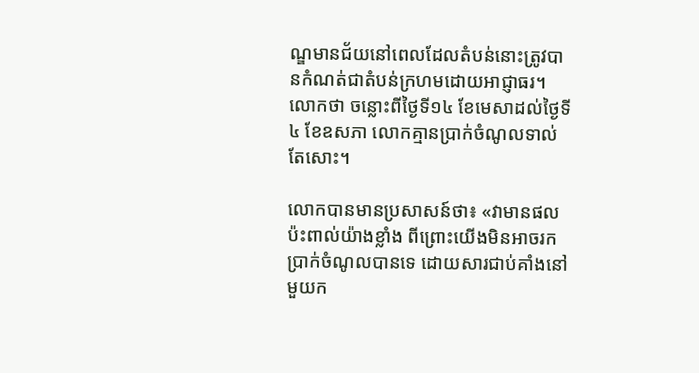ណ្ឌមានជ័យនៅពេលដែលតំបន់នោះត្រូវបានកំណត់ជាតំបន់ក្រហមដោយអាជ្ញាធរ។ លោកថា ចន្លោះពីថ្ងៃទី១៤ ខែមេសាដល់ថ្ងៃទី ៤ ខែឧសភា លោកគ្មានប្រាក់ចំណូលទាល់តែសោះ។

លោកបានមានប្រសាសន៍ថា៖ «វាមានផលប៉ះពាល់យ៉ាងខ្លាំង ពីព្រោះយើងមិនអាចរកប្រាក់ចំណូលបានទេ ដោយសារជាប់គាំងនៅមួយក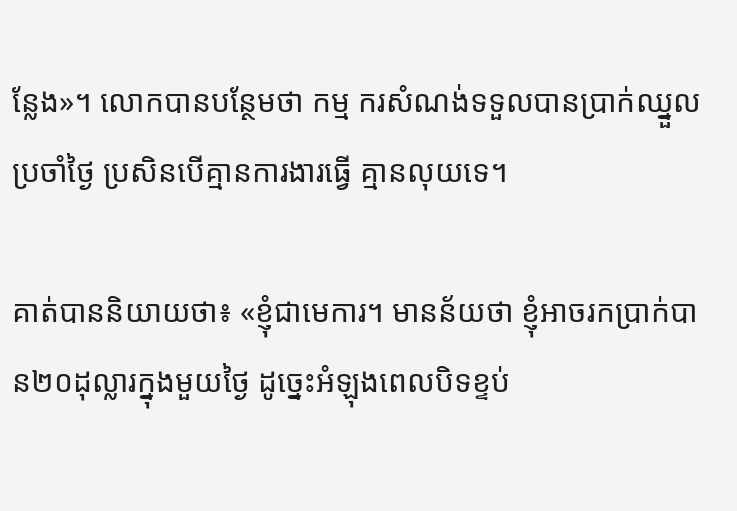ន្លែង»។ លោកបានបន្ថែមថា កម្ម ករសំណង់ទទួលបានប្រាក់ឈ្នួលប្រចាំថ្ងៃ ប្រសិនបើគ្មានការងារធ្វើ គ្មានលុយទេ។

គាត់បាននិយាយថា៖ «ខ្ញុំជាមេការ។ មានន័យថា ខ្ញុំអាចរកប្រាក់បាន២០ដុល្លារក្នុងមួយថ្ងៃ ដូច្នេះអំឡុងពេលបិទខ្ទប់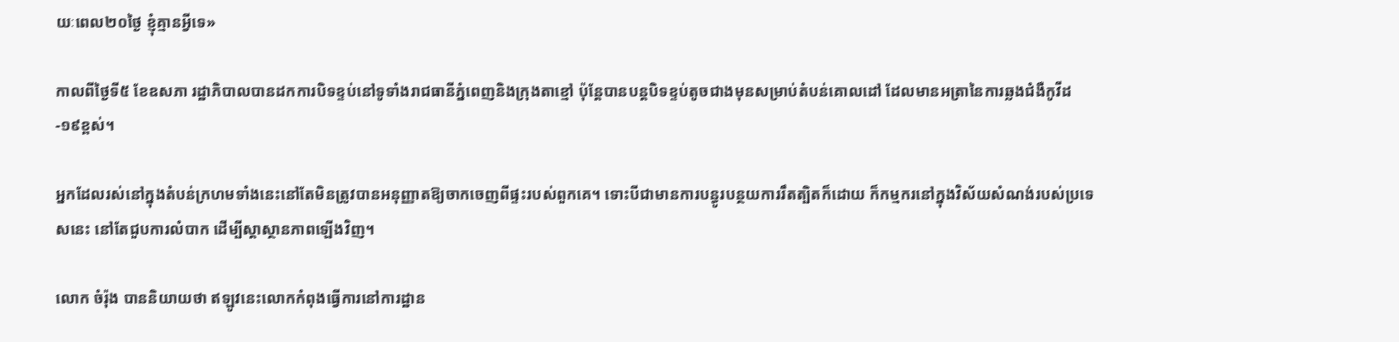យៈពេល២០ថ្ងៃ ខ្ញុំគ្មានអ្វីទេ»

កាលពីថ្ងៃទី៥ ខែឧសភា រដ្ឋាភិបាលបានដកការបិទខ្ទប់នៅទូទាំងរាជធានីភ្នំពេញនិងក្រុងតាខ្មៅ ប៉ុន្តែបានបន្តបិទខ្ទប់តូចជាងមុនសម្រាប់តំបន់គោលដៅ ដែលមានអត្រានៃការឆ្លងជំងឺកូវីដ-១៩ខ្ពស់។

អ្នកដែលរស់នៅក្នុងតំបន់ក្រហមទាំងនេះនៅតែមិនត្រូវបានអនុញ្ញាតឱ្យចាកចេញពីផ្ទះរបស់ពួកគេ។ ទោះបីជាមានការបន្ធូរបន្ថយការរឹតត្បិតក៏ដោយ ក៏កម្មករនៅក្នុងវិស័យសំណង់របស់ប្រទេសនេះ នៅតែជួបការលំបាក ដើម្បីស្តាស្ថានភាពឡើងវិញ។

លោក ចំរ៉ុង បាននិយាយថា ឥឡូវនេះលោកកំពុងធ្វើការនៅការដ្ឋាន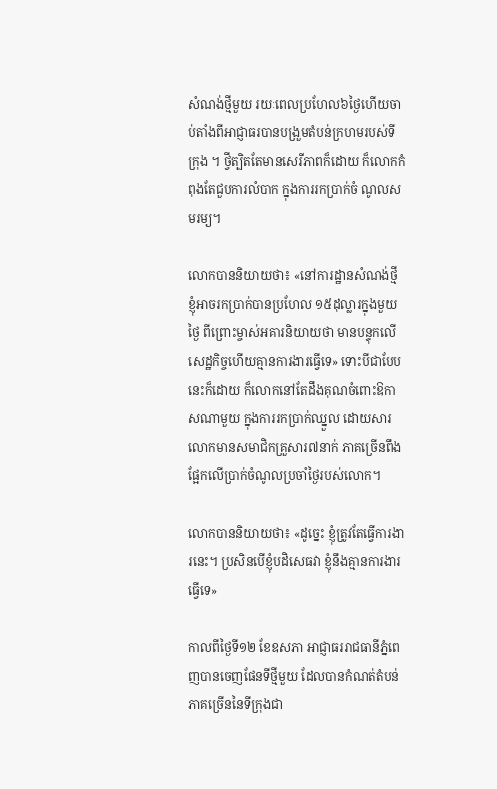សំណង់ថ្មីមួយ រយៈពេលប្រហែល៦ថ្ងៃហើយចាប់តាំងពីអាជ្ញាធរបានបង្រួមតំបន់ក្រហមរបស់ទីក្រុង ។ ថ្វីត្បិតតែមានសេរីភាពក៏ដោយ ក៏លោកកំពុងតែជួបការលំបាក ក្នុងការរកប្រាក់ចំ ណូលសមរម្យ។

លោកបាននិយាយថា៖ «នៅការដ្ឋានសំណង់ថ្មី ខ្ញុំអាចរកប្រាក់បានប្រហែល ១៥ដុល្លារក្នុងមួយថ្ងៃ ពីព្រោះម្ចាស់អគារនិយាយថា មានបន្ទុកលើសេដ្ឋកិច្ចហើយគ្មានការងារធ្វើទេ» ទោះបីជាបែបនេះក៏ដោយ ក៏លោកនៅតែដឹងគុណចំពោះឱកាសណាមួយ ក្នុងការរកប្រាក់ឈ្នួល ដោយសារលោកមានសមាជិកគ្រួសារ៧នាក់ ភាគច្រើនពឹងផ្អែកលើប្រាក់ចំណូលប្រចាំថ្ងៃរបស់លោក។

លោកបាននិយាយថា៖ «ដូច្នេះ ខ្ញុំត្រូវតែធ្វើការងារនេះ។ ប្រសិនបើខ្ញុំបដិសេធវា ខ្ញុំនឹងគ្មានការងារធ្វើទេ»

កាលពីថ្ងៃទី១២ ខែឧសភា អាជ្ញាធររាជធានីភ្នំពេញបានចេញផែនទីថ្មីមួយ ដែលបានកំណត់តំបន់ភាគច្រើននៃទីក្រុងជា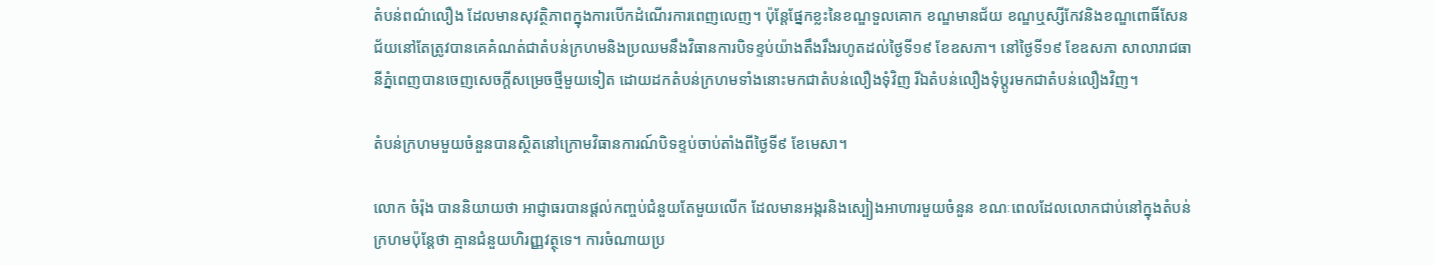តំបន់ពណ៌លឿង ដែលមានសុវត្ថិភាពក្នុងការបើកដំណើរការពេញលេញ។ ប៉ុន្តែផ្នែកខ្លះនៃខណ្ឌទួលគោក ខណ្ឌមានជ័យ ខណ្ឌឬស្សីកែវនិងខណ្ឌពោធិ៍សែនជ័យនៅតែត្រូវបានគេគំណត់ជាតំបន់ក្រហមនិងប្រឈមនឹងវិធានការបិទខ្ទប់យ៉ាងតឹងរឹងរហូតដល់ថ្ងៃទី១៩ ខែឧសភា។ នៅថ្ងៃទី១៩ ខែឧសភា សាលារាជធានីភ្នំពេញបានចេញសេចក្តីសម្រេចថ្មីមួយទៀត ដោយដកតំបន់ក្រហមទាំងនោះមកជាតំបន់លឿងទុំវិញ រីឯតំបន់លឿងទុំប្តូរមកជាតំបន់លឿងវិញ។

តំបន់ក្រហមមួយចំនួនបានស្ថិតនៅក្រោមវិធានការណ៍បិទខ្ទប់ចាប់តាំងពីថ្ងៃទី៩ ខែមេសា។

លោក ចំរ៉ុង បាននិយាយថា អាជ្ញាធរបានផ្តល់កញ្ចប់ជំនួយតែមួយលើក ដែលមានអង្ករនិងស្បៀងអាហារមួយចំនួន ខណៈពេលដែលលោកជាប់នៅក្នុងតំបន់ក្រហមប៉ុន្តែថា គ្មានជំនួយហិរញ្ញវត្ថុទេ។ ការចំណាយប្រ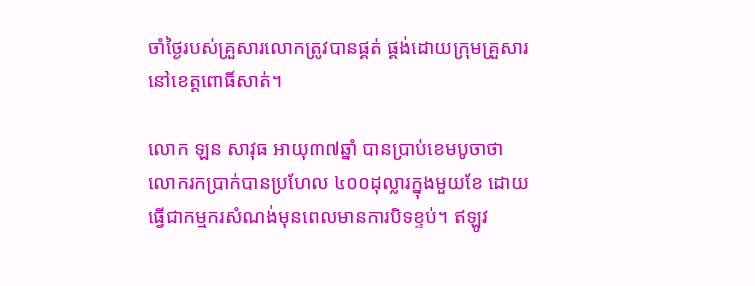ចាំថ្ងៃរបស់គ្រួសារលោកត្រូវបានផ្គត់ ផ្គង់ដោយក្រុមគ្រួសារនៅខេត្តពោធិ៍សាត់។

លោក ឡន សាវុធ អាយុ៣៧ឆ្នាំ បានប្រាប់ខេមបូចាថា លោករកប្រាក់បានប្រហែល ៤០០ដុល្លារក្នុងមួយខែ ដោយធ្វើជាកម្មករសំណង់មុនពេលមានការបិទខ្ទប់។ ឥឡូវ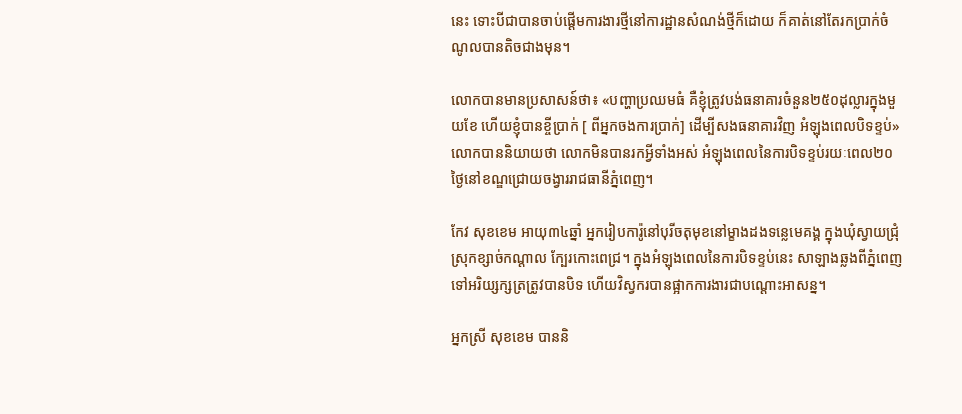នេះ ទោះបីជាបានចាប់ផ្តើមការងារថ្មីនៅការដ្ឋានសំណង់ថ្មីក៏ដោយ ក៏គាត់នៅតែរកប្រាក់ចំណូលបានតិចជាងមុន។

លោកបានមានប្រសាសន៍ថា៖ «បញ្ហាប្រឈមធំ គឺខ្ញុំត្រូវបង់ធនាគារចំនួន២៥០ដុល្លារក្នុងមួយខែ ហើយខ្ញុំបានខ្ចីប្រាក់ [ ពីអ្នកចងការប្រាក់] ដើម្បីសងធនាគារវិញ អំឡុងពេលបិទខ្ទប់» លោកបាននិយាយថា លោកមិនបានរកអ្វីទាំងអស់ អំឡុងពេលនៃការបិទខ្ទប់រយៈពេល២០ថ្ងៃនៅខណ្ឌជ្រោយចង្វាររាជធានីភ្នំពេញ។

កែវ សុខខេម អាយុ៣៤ឆ្នាំ អ្នករៀបការ៉ូនៅបុរីចតុមុខនៅម្ខាងដងទន្លេមេគង្គ ក្នុងឃុំស្វាយជ្រុំ ស្រុកខ្សាច់កណ្តាល ក្បែរកោះពេជ្រ។ ក្នុងអំឡុងពេលនៃការបិទខ្ទប់នេះ សាឡាងឆ្លងពីភ្នំពេញទៅអរិយ្សក្សត្រត្រូវបានបិទ ហើយវិស្វករបានផ្អាកការងារជាបណ្តោះអាសន្ន។

អ្នកស្រី សុខខេម បាននិ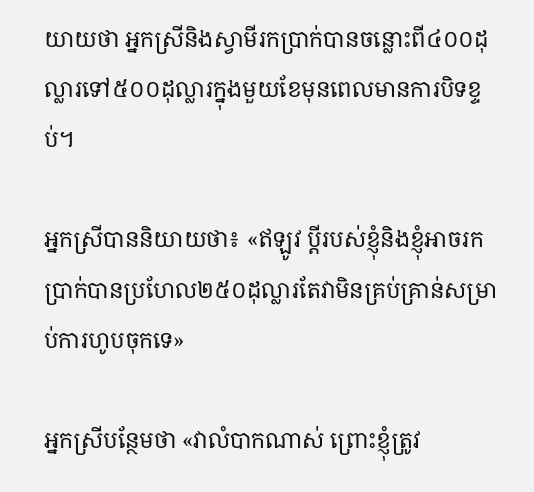យាយថា អ្នកស្រីនិងស្វាមីរកប្រាក់បានចន្លោះពី៤០០ដុល្លារទៅ៥០០ដុល្លារក្នុងមួយខែមុនពេលមានការបិទខ្ទប់។

អ្នកស្រីបាននិយាយថា៖ «ឥឡូវ ប្តីរបស់ខ្ញុំនិងខ្ញុំអាចរកប្រាក់បានប្រហែល២៥០ដុល្លារតែវាមិនគ្រប់គ្រាន់សម្រាប់ការហូបចុកទេ»

អ្នកស្រីបន្ថែមថា «វាលំបាកណាស់ ព្រោះខ្ញុំត្រូវ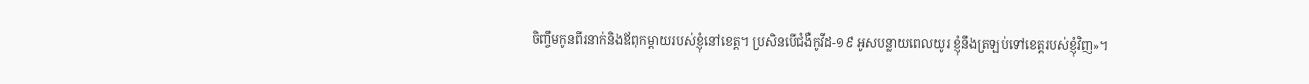ចិញ្ចឹមកូនពីរនាក់និងឪពុកម្តាយរបស់ខ្ញុំនៅខេត្ត។ ប្រសិនបើជំងឺកូវីដ-១៩ អូសបន្លាយពេលយូរ ខ្ញុំនឹងត្រឡប់ទៅខេត្តរបស់ខ្ញុំវិញ»។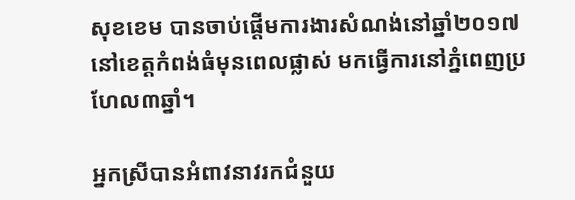សុខខេម បានចាប់ផ្តើមការងារសំណង់នៅឆ្នាំ២០១៧ នៅខេត្តកំពង់ធំមុនពេលផ្លាស់ មកធ្វើការនៅភ្នំពេញប្រហែល៣ឆ្នាំ។

អ្នកស្រីបានអំពាវនាវរកជំនួយ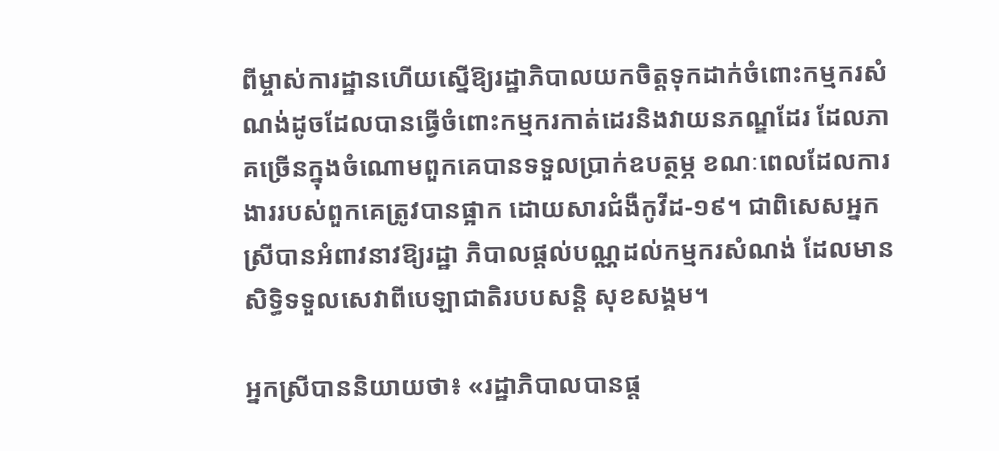ពីម្ចាស់ការដ្ឋានហើយស្នើឱ្យរដ្ឋាភិបាលយកចិត្តទុកដាក់ចំពោះកម្មករសំណង់ដូចដែលបានធ្វើចំពោះកម្មករកាត់ដេរនិងវាយនភណ្ឌដែរ ដែលភាគច្រើនក្នុងចំណោមពួកគេបានទទួលប្រាក់ឧបត្ថម្ភ ខណៈពេលដែលការងាររបស់ពួកគេត្រូវបានផ្អាក ដោយសារជំងឺកូវីដ-១៩។ ជាពិសេសអ្នកស្រីបានអំពាវនាវឱ្យរដ្ឋា ភិបាលផ្តល់បណ្ណដល់កម្មករសំណង់ ដែលមានសិទ្ធិទទួលសេវាពីបេឡាជាតិរបបសន្តិ សុខសង្គម។

អ្នកស្រីបាននិយាយថា៖ «រដ្ឋាភិបាលបានផ្ត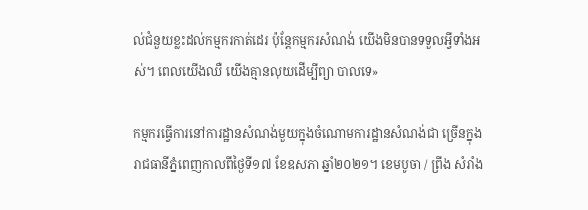ល់ជំនួយខ្លះដល់កម្មករកាត់ដេរ ប៉ុន្តែកម្មករសំណង់ យើងមិនបានទទួលអ្វីទាំងអស់។ ពេលយើងឈឺ យើងគ្មានលុយដើម្បីព្យា បាលទេ»

កម្មករធ្វើការនៅការដ្ឋានសំណង់មួយក្នុងចំណោមការដ្ឋានសំណង់ជា ច្រើនក្នុងរាជធានីភ្នំពេញកាលពីថ្ងៃទី១៧ ខែឧសភា ឆ្នាំ២០២១។ ខេមបូចា / ព្រីង សំរាំង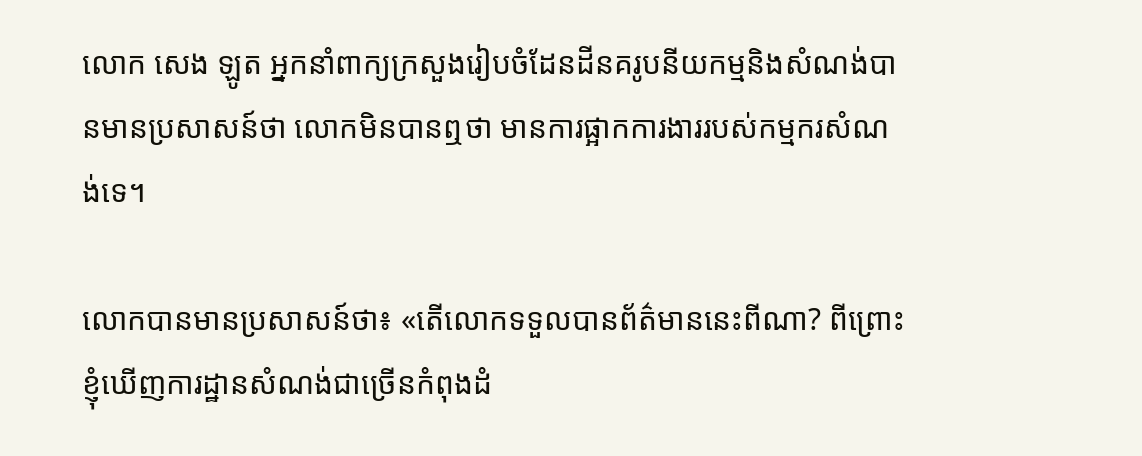លោក សេង ឡូត អ្នកនាំពាក្យក្រសួងរៀបចំដែនដីនគរូបនីយកម្មនិងសំណង់បានមានប្រសាសន៍ថា លោកមិនបានឮថា មានការផ្អាកការងាររបស់កម្មករសំណង់ទេ។

លោកបានមានប្រសាសន៍ថា៖ «តើលោកទទួលបានព័ត៌មាននេះពីណា? ពីព្រោះខ្ញុំឃើញការដ្ឋានសំណង់ជាច្រើនកំពុងដំ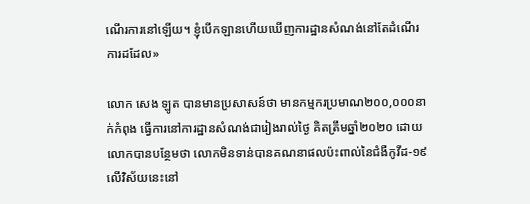ណើរការនៅឡើយ។ ខ្ញុំបើកឡានហើយឃើញការដ្ឋានសំណង់នៅតែដំណើរការដដែល»

លោក សេង ឡូត បានមានប្រសាសន៍ថា មានកម្មករប្រមាណ២០០,០០០នាក់កំពុង ធ្វើការនៅការដ្ឋានសំណង់ជារៀងរាល់ថ្ងៃ គិតត្រឹមឆ្នាំ២០២០ ដោយលោកបានបន្ថែមថា លោកមិនទាន់បានគណនាផលប៉ះពាល់នៃជំងឺកូវីដ-១៩លើវិស័យនេះនៅ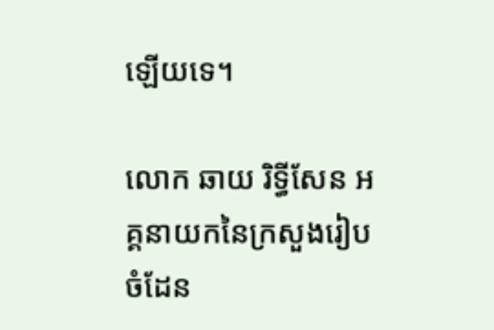ឡើយទេ។

លោក ឆាយ រិទ្ធីសែន អគ្គនាយកនៃក្រសួងរៀបចំដែន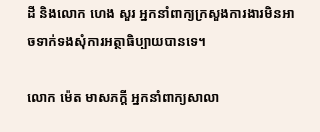ដី និងលោក ហេង សួរ អ្នកនាំពាក្យក្រសួងការងារមិនអាចទាក់ទងសុំការអត្ថាធិប្បាយបានទេ។

លោក ម៉េត មាសភក្តី អ្នកនាំពាក្យសាលា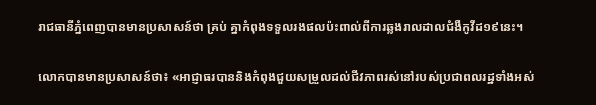រាជធានីភ្នំពេញបានមានប្រសាសន៍ថា គ្រប់ គ្នាកំពុងទទួលរងផលប៉ះពាល់ពីការឆ្លងរាលដាលជំងឺកូវីដ១៩នេះ។

លោកបានមានប្រសាសន៍ថា៖ «អាជ្ញាធរបាននិងកំពុងជួយសម្រួលដល់ជីវភាពរស់នៅរបស់ប្រជាពលរដ្ឋទាំងអស់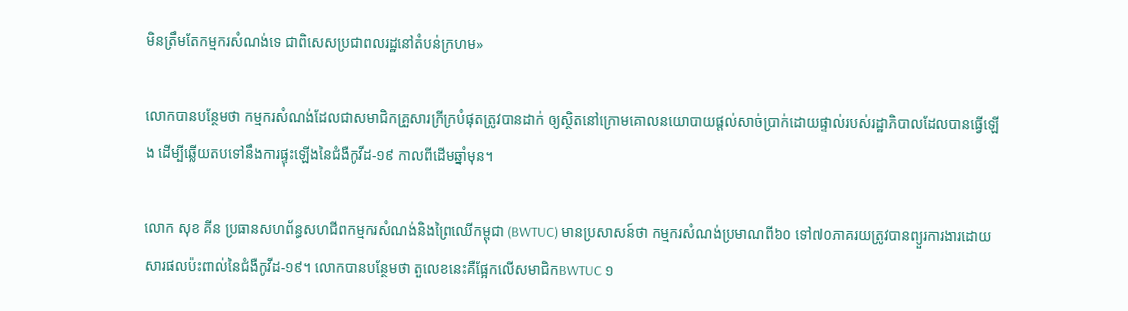មិនត្រឹមតែកម្មករសំណង់ទេ ជាពិសេសប្រជាពលរដ្ឋនៅតំបន់ក្រហម»

លោកបានបន្ថែមថា កម្មករសំណង់ដែលជាសមាជិកគ្រួសារក្រីក្របំផុតត្រូវបានដាក់ ឲ្យស្ថិតនៅក្រោមគោលនយោបាយផ្តល់សាច់ប្រាក់ដោយផ្ទាល់របស់រដ្ឋាភិបាលដែលបានធ្វើឡើង ដើម្បីឆ្លើយតបទៅនឹងការផ្ទុះឡើងនៃជំងឺកូវីដ-១៩ កាលពីដើមឆ្នាំមុន។

លោក សុខ គីន ប្រធានសហព័ន្ធសហជីពកម្មករសំណង់និងព្រៃឈើកម្ពុជា (BWTUC) មានប្រសាសន៍ថា កម្មករសំណង់ប្រមាណពី៦០ ទៅ៧០ភាគរយត្រូវបានព្យួរការងារដោយសារផលប៉ះពាល់នៃជំងឺកូវីដ-១៩។ លោកបានបន្ថែមថា តួលេខនេះគឺផ្អែកលើសមាជិកBWTUC ១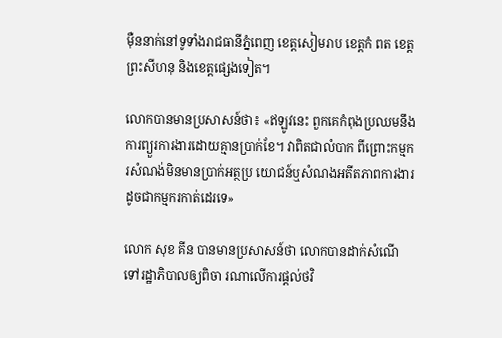ម៉ឺននាក់នៅទូទាំងរាជធានីភ្នំពេញ ខេត្តសៀមរាប ខេត្តកំ ពត ខេត្តព្រះសីហនុ និងខេត្តផ្សេងទៀត។

លោកបានមានប្រសាសន៍ថា៖ «ឥឡូវនេះ ពួកគេកំពុងប្រឈមនឹងការព្យួរការងារដោយគ្មានប្រាក់ខែ។ វាពិតជាលំបាក ពីព្រោះកម្មករសំណង់មិនមានប្រាក់អត្ថប្រ យោជន៍ឬសំណងអតីតភាពការងារដូចជាកម្មករកាត់ដេរទេ»

លោក សុខ គីន បានមានប្រសាសន៍ថា លោកបានដាក់សំណើទៅរដ្ឋាភិបាលឲ្យពិចា រណាលើការផ្តល់ថវិ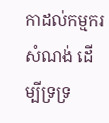កាដល់កម្មករសំណង់ ដើម្បីទ្រទ្រ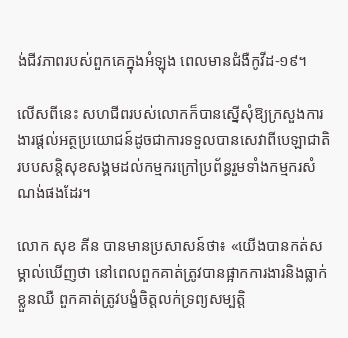ង់ជីវភាពរបស់ពួកគេក្នុងអំឡុង ពេលមានជំងឺកូវីដ-១៩។

លើសពីនេះ សហជីពរបស់លោកក៏បានស្នើសុំឱ្យក្រសួងការងារផ្តល់អត្ថប្រយោជន៍ដូចជាការទទួលបានសេវាពីបេឡាជាតិរបបសន្តិសុខសង្គមដល់កម្មករក្រៅប្រព័ន្ធរួមទាំងកម្មករសំណង់ផងដែរ។

លោក សុខ គីន បានមានប្រសាសន៍ថា៖ «យើងបានកត់សម្គាល់ឃើញថា នៅពេលពួកគាត់ត្រូវបានផ្អាកការងារនិងធ្លាក់ខ្លួនឈឺ ពួកគាត់ត្រូវបង្ខំចិត្តលក់ទ្រព្យសម្បត្តិ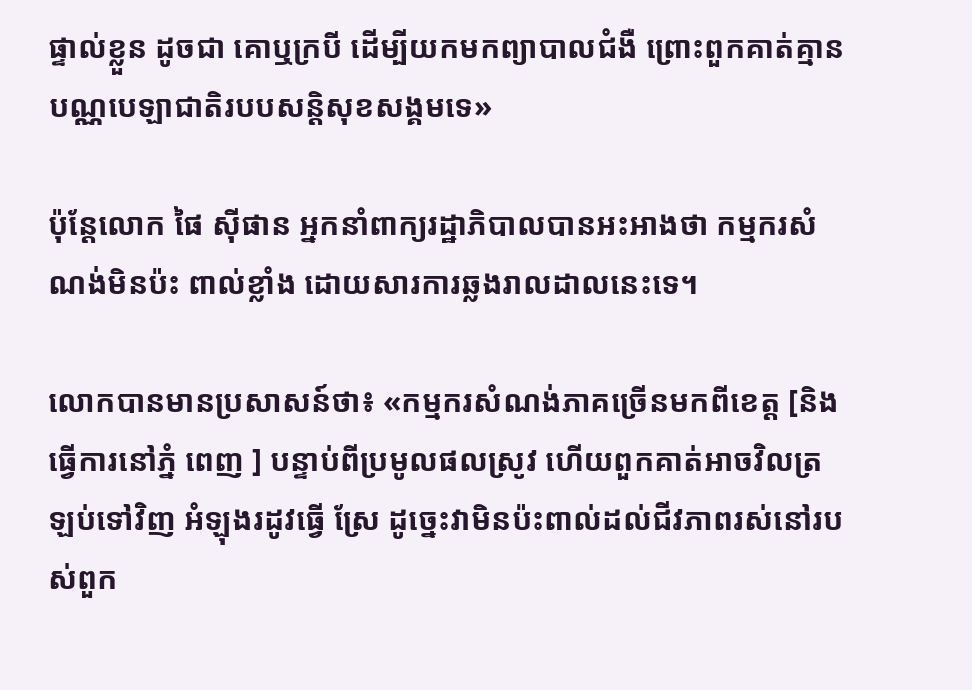ផ្ទាល់ខ្លួន ដូចជា គោឬក្របី ដើម្បីយកមកព្យាបាលជំងឺ ព្រោះពួកគាត់គ្មានបណ្ណបេឡាជាតិរបបសន្តិសុខសង្គមទេ»

ប៉ុន្តែលោក ផៃ ស៊ីផាន អ្នកនាំពាក្យរដ្ឋាភិបាលបានអះអាងថា កម្មករសំណង់មិនប៉ះ ពាល់ខ្លាំង ដោយសារការឆ្លងរាលដាលនេះទេ។

លោកបានមានប្រសាសន៍ថា៖ «កម្មករសំណង់ភាគច្រើនមកពីខេត្ត [និងធ្វើការនៅភ្នំ ពេញ ] បន្ទាប់ពីប្រមូលផលស្រូវ ហើយពួកគាត់អាចវិលត្រឡប់ទៅវិញ អំឡុងរដូវធ្វើ ស្រែ ដូច្នេះវាមិនប៉ះពាល់ដល់ជីវភាពរស់នៅរបស់ពួក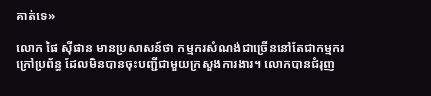គាត់ទេ»

លោក ផៃ ស៊ីផាន មានប្រសាសន៍ថា កម្មករសំណង់ជាច្រើននៅតែជាកម្មករក្រៅប្រព័ន្ធ ដែលមិនបានចុះបញ្ជីជាមួយក្រសួងការងារ។ លោកបានជំរុញ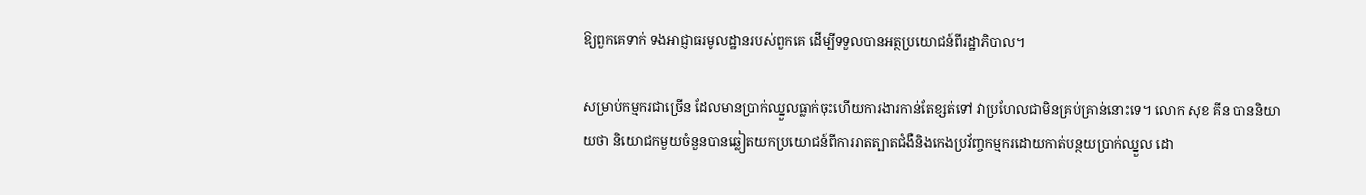ឱ្យពួកគេទាក់ ទងអាជ្ញាធរមូលដ្ឋានរបស់ពួកគេ ដើម្បីទទួលបានអត្ថប្រយោជន៍ពីរដ្ឋាភិបាល។

សម្រាប់កម្មករជាច្រើន ដែលមានប្រាក់ឈ្នួលធ្លាក់ចុះហើយការងារកាន់តែខ្សត់ទៅ វាប្រហែលជាមិនគ្រប់គ្រាន់នោះទេ។ លោក សុខ គីន បាននិយាយថា និយោជកមួយចំនួនបានឆ្លៀតយកប្រយោជន៍ពីការរាតត្បាតជំងឺនិងកេងប្រវ័ញ្ចកម្មករដោយកាត់បន្ថយប្រាក់ឈ្នួល ដោ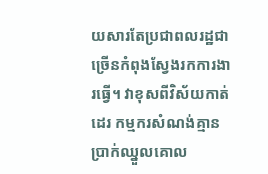យសារតែប្រជាពលរដ្ឋជាច្រើនកំពុងស្វែងរកការងារធ្វើ។ វាខុសពីវិស័យកាត់ដេរ កម្មករសំណង់គ្មានប្រាក់ឈ្នួលគោល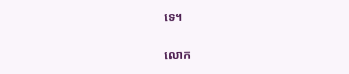ទេ។

លោក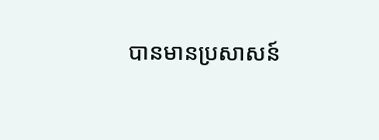បានមានប្រសាសន៍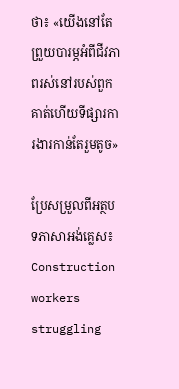ថា៖ «យើងនៅតែព្រួយបារម្ភអំពីជីវភាពរស់នៅរបស់ពួកគាត់ហើយទីផ្សារការងារកាន់តែរួមតូច»

ប្រែសម្រួលពីអត្ថបទភាសាអង់គ្លេស៖ Construction workers struggling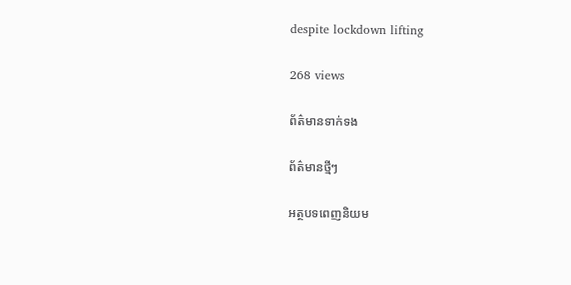despite lockdown lifting

268 views

ព័ត៌មានទាក់ទង

ព័ត៌មានថ្មីៗ

អត្ថបទពេញនិយម